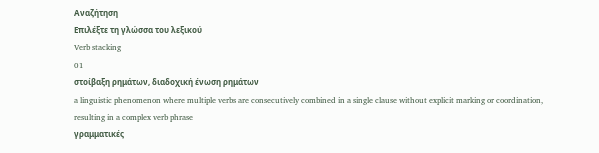Αναζήτηση
Επιλέξτε τη γλώσσα του λεξικού
Verb stacking
01
στοίβαξη ρημάτων, διαδοχική ένωση ρημάτων
a linguistic phenomenon where multiple verbs are consecutively combined in a single clause without explicit marking or coordination, resulting in a complex verb phrase
γραμματικές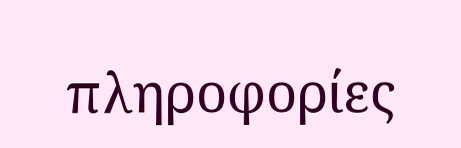πληροφορίες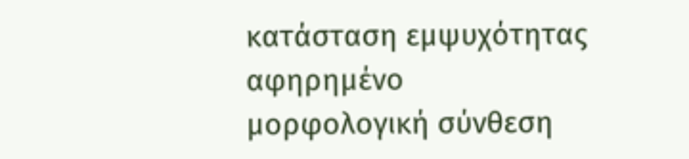κατάσταση εμψυχότητας
αφηρημένο
μορφολογική σύνθεση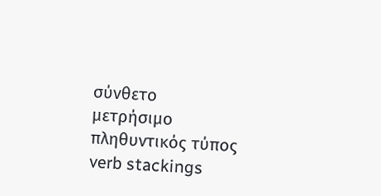σύνθετο
μετρήσιμο
πληθυντικός τύπος
verb stackings